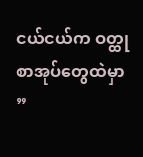ငယ်ငယ်က ဝတ္ထုစာအုပ်တွေထဲမှာ
”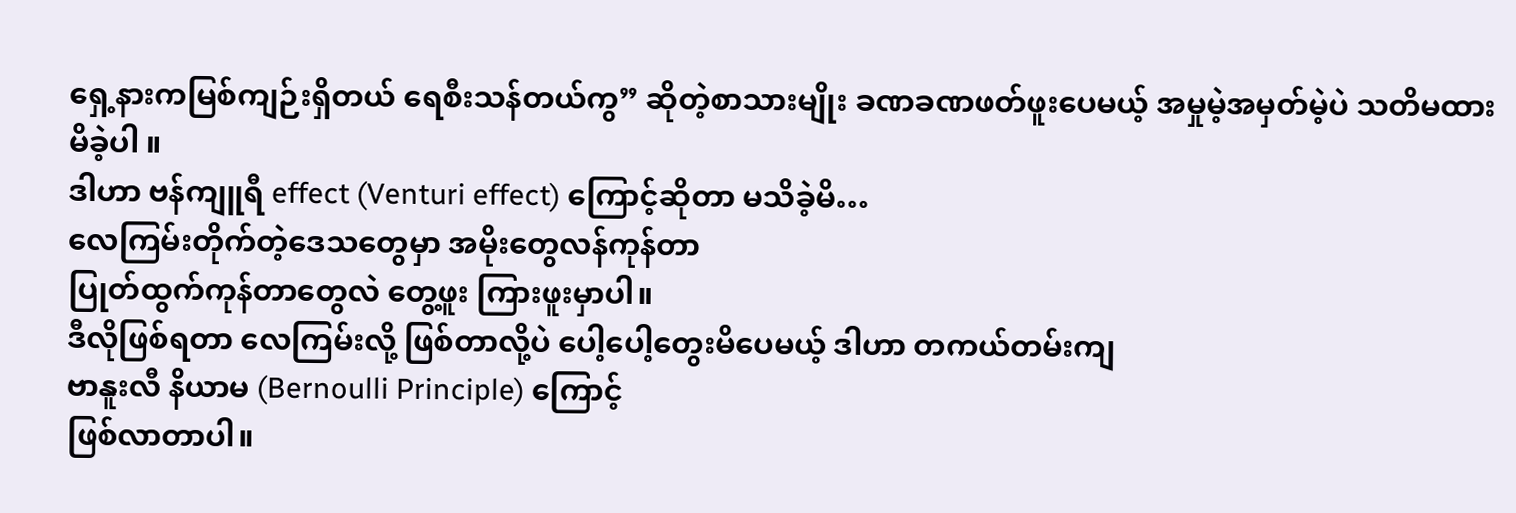ရှေ့နားကမြစ်ကျဉ်းရှိတယ် ရေစီးသန်တယ်ကွ” ဆိုတဲ့စာသားမျိုး ခဏခဏဖတ်ဖူးပေမယ့် အမှုမဲ့အမှတ်မဲ့ပဲ သတိမထားမိခဲ့ပါ ။
ဒါဟာ ဗန်ကျူရီ effect (Venturi effect) ကြောင့်ဆိုတာ မသိခဲ့မိ…
လေကြမ်းတိုက်တဲ့ဒေသတွေမှာ အမိုးတွေလန်ကုန်တာ
ပြုတ်ထွက်ကုန်တာတွေလဲ တွေ့ဖူး ကြားဖူးမှာပါ။
ဒီလိုဖြစ်ရတာ လေကြမ်းလို့ ဖြစ်တာလို့ပဲ ပေါ့ပေါ့တွေးမိပေမယ့် ဒါဟာ တကယ်တမ်းကျ
ဗာနူးလီ နိယာမ (Bernoulli Principle) ကြောင့်
ဖြစ်လာတာပါ။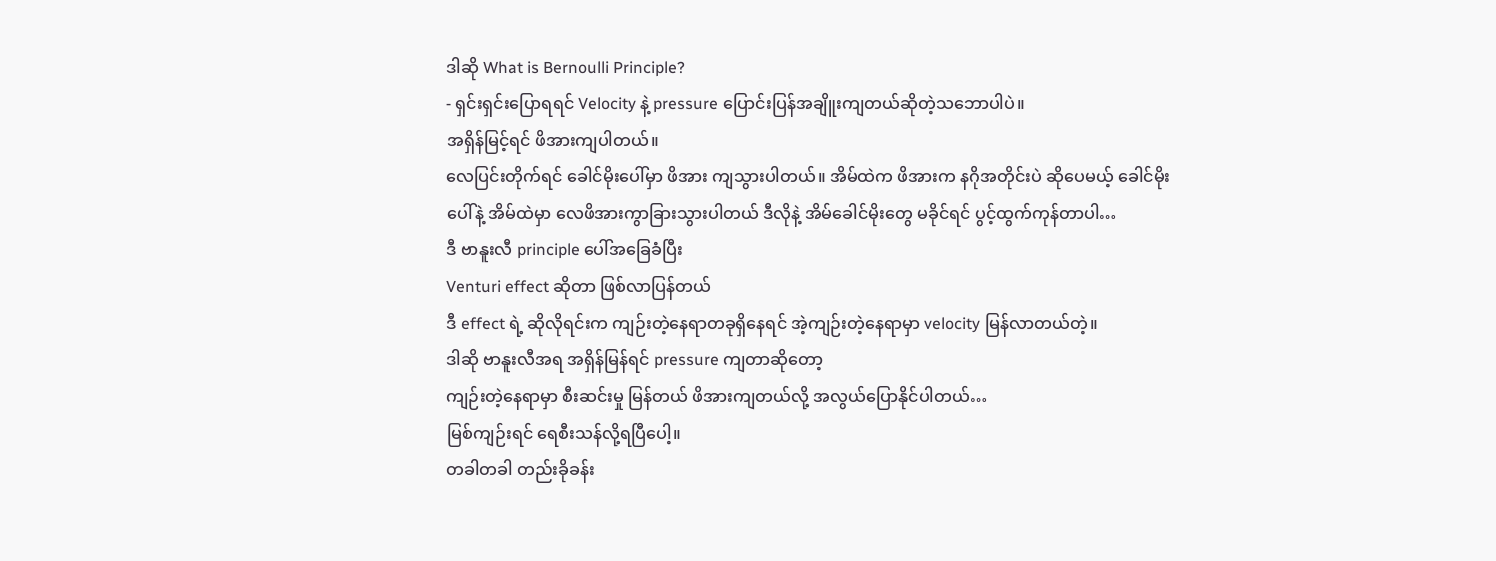ဒါဆို What is Bernoulli Principle?
- ရှင်းရှင်းပြောရရင် Velocity နဲ့ pressure ပြောင်းပြန်အချိူးကျတယ်ဆိုတဲ့သဘောပါပဲ။
အရှိန်မြင့်ရင် ဖိအားကျပါတယ်။
လေပြင်းတိုက်ရင် ခေါင်မိုးပေါ်မှာ ဖိအား ကျသွားပါတယ်။ အိမ်ထဲက ဖိအားက နဂိုအတိုင်းပဲ ဆိုပေမယ့် ခေါင်မိုးပေါ်နဲ့ အိမ်ထဲမှာ လေဖိအားကွာခြားသွားပါတယ် ဒီလိုနဲ့ အိမ်ခေါင်မိုးတွေ မခိုင်ရင် ပွင့်ထွက်ကုန်တာပါ…
ဒီ ဗာနူးလီ principle ပေါ်အခြေခံပြီး
Venturi effect ဆိုတာ ဖြစ်လာပြန်တယ်
ဒီ effect ရဲ့ ဆိုလိုရင်းက ကျဉ်းတဲ့နေရာတခုရှိနေရင် အဲ့ကျဉ်းတဲ့နေရာမှာ velocity မြန်လာတယ်တဲ့။
ဒါဆို ဗာနူးလီအရ အရှိန်မြန်ရင် pressure ကျတာဆိုတော့
ကျဉ်းတဲ့နေရာမှာ စီးဆင်းမှု မြန်တယ် ဖိအားကျတယ်လို့ အလွယ်ပြောနိုင်ပါတယ်…
မြစ်ကျဉ်းရင် ရေစီးသန်လို့ရပြီပေါ့။
တခါတခါ တည်းခိုခန်း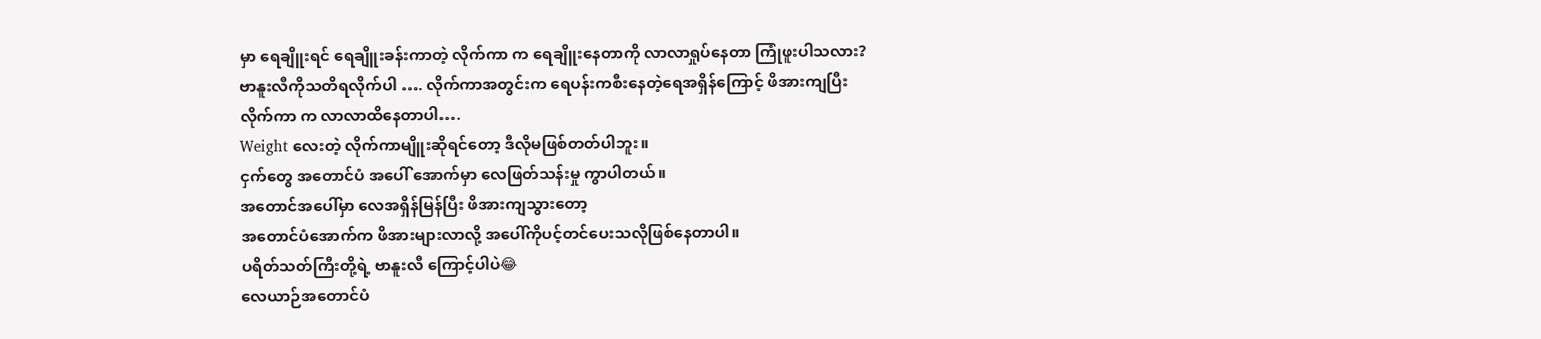မှာ ရေချိူးရင် ရေချိူးခန်းကာတဲ့ လိုက်ကာ က ရေချိူးနေတာကို လာလာရှုပ်နေတာ ကြုံဖူးပါသလား?
ဗာနူးလီကိုသတိရလိုက်ပါ …. လိုက်ကာအတွင်းက ရေပန်းကစီးနေတဲ့ရေအရှိန်ကြောင့် ဖိအားကျပြီး
လိုက်ကာ က လာလာထိနေတာပါ….
Weight လေးတဲ့ လိုက်ကာမျိူးဆိုရင်တော့ ဒီလိုမဖြစ်တတ်ပါဘူး။
ငှက်တွေ အတောင်ပံ အပေါ် အောက်မှာ လေဖြတ်သန်းမှု ကွာပါတယ်။
အတောင်အပေါ်မှာ လေအရှိန်မြန်ပြီး ဖိအားကျသွားတော့
အတောင်ပံအောက်က ဖိအားများလာလို့ အပေါ်ကိုပင့်တင်ပေးသလိုဖြစ်နေတာပါ။
ပရိတ်သတ်ကြီးတို့ရဲ့ ဗာနူးလီ ကြောင့်ပါပဲ😂
လေယာဉ်အတောင်ပံ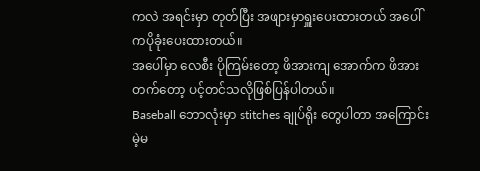ကလဲ အရင်းမှာ တုတ်ပြီး အဖျားမှာရှူးပေးထားတယ် အပေါ်ကပိုခုံးပေးထားတယ်။
အပေါ်မှာ လေစီး ပိုကြမ်းတော့ ဖိအားကျ အောက်က ဖိအားတက်တော့ ပင့်တင်သလိုဖြစ်ပြန်ပါတယ်။
Baseball ဘောလုံးမှာ stitches ချုပ်ရိုး တွေပါတာ အကြောင်းမဲ့မ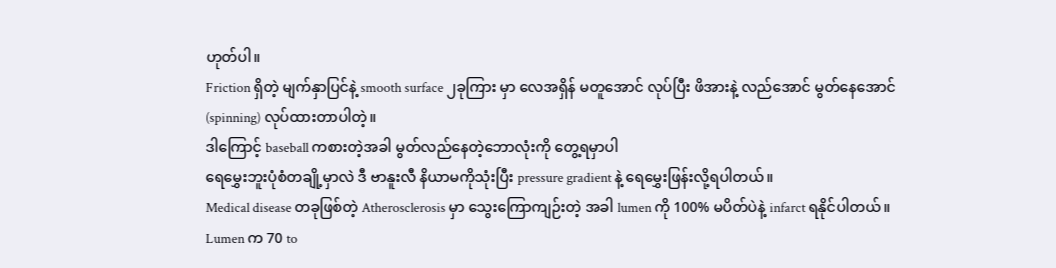ဟုတ်ပါ။
Friction ရှိတဲ့ မျက်နှာပြင်နဲ့ smooth surface ၂ခုကြား မှာ လေအရှိန် မတူအောင် လုပ်ပြီး ဖိအားနဲ့ လည်အောင် မွတ်နေအောင် (spinning) လုပ်ထားတာပါတဲ့။
ဒါကြောင့် baseball ကစားတဲ့အခါ မွတ်လည်နေတဲ့ဘောလုံးကို တွေ့ရမှာပါ
ရေမွှေးဘူးပုံစံတချို့မှာလဲ ဒီ ဗာနူးလီ နိယာမကိုသုံးပြီး pressure gradient နဲ့ ရေမွှေးဖြန်းလို့ရပါတယ်။
Medical disease တခုဖြစ်တဲ့ Atherosclerosis မှာ သွေးကြောကျဉ်းတဲ့ အခါ lumen ကို 100% မပိတ်ပဲနဲ့ infarct ရနိုင်ပါတယ်။
Lumen က 70 to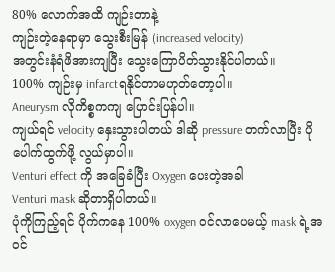80% လောက်အထိ ကျဉ်းတာနဲ့
ကျဉ်းတဲ့နေရာမှာ သွေးစီးမြန် (increased velocity)
အတွင်းနံရံဖိအားကျပြီး သွေးကြောပိတ်သွားနိုင်ပါတယ်။
100% ကျဉ်းမှ infarctရနိုင်တာမဟုတ်တော့ပါ။
Aneurysm လိုကိစ္စကကျ ပြောင်းပြန်ပါ။
ကျယ်ရင် velocity နှေးသွားပါတယ် ဒါဆို pressure တက်လာပြီး ပိုပေါက်ထွက်ဖို့ လွယ်မှာပါ။
Venturi effect ကို အခြေခံပြီး Oxygen ပေးတဲ့အခါ
Venturi mask ဆိုတာရှိပါတယ်။
ပုံကိုကြည့်ရင် ပိုက်ကနေ 100% oxygen ဝင်လာပေမယ့် mask ရဲ့အဝင်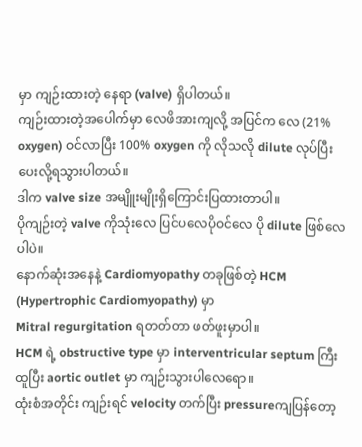မှာ ကျဉ်းထားတဲ့ နေရာ (valve) ရှိပါတယ်။
ကျဉ်းထားတဲ့အပေါက်မှာ လေဖိအားကျလို့ အပြင်က လေ (21% oxygen) ဝင်လာပြီး 100% oxygen ကို လိုသလို dilute လုပ်ပြီး ပေးလို့ရသွားပါတယ်။
ဒါက valve size အမျိူးမျိုးရှိကြောင်းပြထားတာပါ။
ပိုကျဉ်းတဲ့ valve ကိုသုံးလေ ပြင်ပလေပိုဝင်လေ ပို dilute ဖြစ်လေပါပဲ။
နောက်ဆုံးအနေနဲ့ Cardiomyopathy တခုဖြစ်တဲ့ HCM (Hypertrophic Cardiomyopathy) မှာ
Mitral regurgitation ရတတ်တာ ဖတ်ဖူးမှာပါ။
HCM ရဲ့ obstructive type မှာ interventricular septum ကြီးထူပြီး aortic outlet မှာ ကျဉ်းသွားပါလေရော။
ထုံးစံအတိုင်း ကျဉ်းရင် velocity တက်ပြီး pressureကျပြန်တော့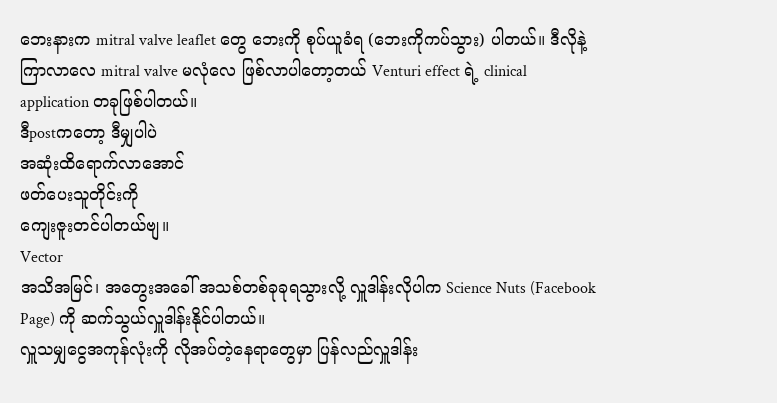ဘေးနားက mitral valve leaflet တွေ ဘေးကို စုပ်ယူခံရ (ဘေးကိုကပ်သွား) ပါတယ်။ ဒီလိုနဲ့ကြာလာလေ mitral valve မလုံလေ ဖြစ်လာပါတော့တယ် Venturi effect ရဲ့ clinical application တခုဖြစ်ပါတယ်။
ဒီpostကတော့ ဒီမျှပါပဲ
အဆုံးထိရောက်လာအောင်
ဖတ်ပေးသူတိုင်းကို
ကျေးဇူးတင်ပါတယ်ဗျ။
Vector
အသိအမြင်၊ အတွေးအခေါ် အသစ်တစ်ခုခုရသွားလို့ လှူဒါန်းလိုပါက Science Nuts (Facebook Page) ကို ဆက်သွယ်လှူဒါန်းနိုင်ပါတယ်။
လှူသမျှငွေအကုန်လုံးကို လိုအပ်တဲ့နေရာတွေမှာ ပြန်လည်လှူဒါန်း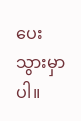ပေးသွားမှာပါ။